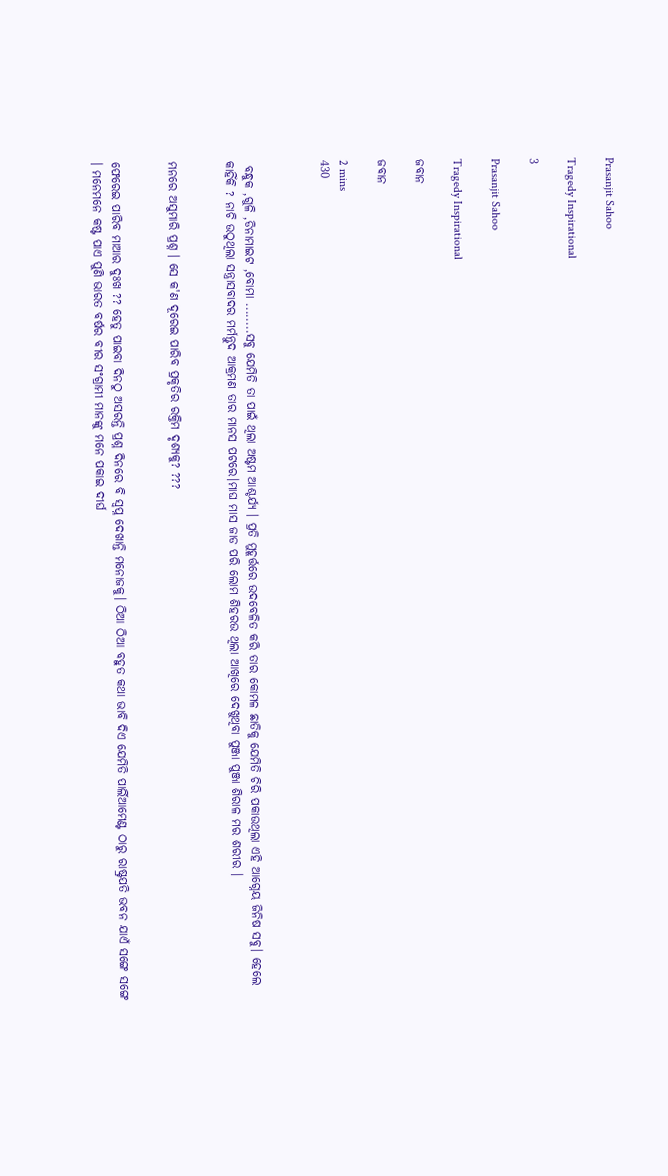Prasanjit Sahoo

Tragedy Inspirational

3

Prasanjit Sahoo

Tragedy Inspirational

ଜବାନ

ଜବାନ

2 mins
430



 ବନ୍ଧୁକ ,ଗୁଳି ,ଡିନାମାଇଟ ,ବୋମା ........ସବୁ ଯେମିତି ତା ପାଇଁ ଥିଲା ଅଷ୍ଟମ ଆଶ୍ଚର୍ଯ୍ୟ । ପ୍ରତି ମୁହୂର୍ତ୍ତରେ ଉଦବେଳିତ କରି ତାର କୋମଳ ଛାତିକୁ ଯେମିତି ଚିରି ପକାଉଥିଲା ଏହି ଆଗ୍ନେୟ ଜିନିଷ ସବୁ। ହେଲେ କାହିଁକି ? ନାଚି ଉଠୁଥିଲା ସନ୍ତ୍ରାସବାଦର ମର୍ମନ୍ତୁଦ ଆକ୍ରମଣ ତାର ମାନସ ପଟରେ।ମାଘ ମାସ ଜାଡ ପରି ଲୋମ ଶିହରଉ ଥିଲା ଆଖିରେ ଦେଖୁଥିବା ପୁଞ୍ଜା ପୁଞ୍ଜା ଶିରାଳ ମର ଶରୀର ।


ମନରେ ଅସୁମାରି ପ୍ରଶ୍ନ । ସେ କ'ଣ ଦୂରେଇ ପାରିବ ପ୍ରକୃତିର ରକ୍ତିମ ଦୃଶ୍ଯକୁ? ???


ଫେରେଇ ପାରିବ ମାଆର ଦୁଃଖ ?? ହେତୁ ପାଇବା ଦିନଠୁ ଅସରନ୍ତି ପ୍ରଶ୍ନ ଦିନରେ ବି ସ୍ବପ୍ନ ଦେଖାନ୍ତି ମନୋଜକୁ। ଠିଆ ଠିଆ ବହୁତ କଥା ଭାବି ଦିଏ ଯେମିତି ପାର୍ଲିଆମେଣ୍ଟ ଠାରୁ ରାଷ୍ଟ୍ରପତି ଭବନ ଯାଏଁ ସଙ୍ଗେ ସଙ୍ଗେ । ମନେମନେ କଷ୍ଟ ପାଏ ପୁଣି ଭାରତ ବର୍ଷର ବୀର ସଂଗ୍ରାମୀ ମାନଙ୍କୁ ମନେ ପକାଇ ଦୀର୍ଘ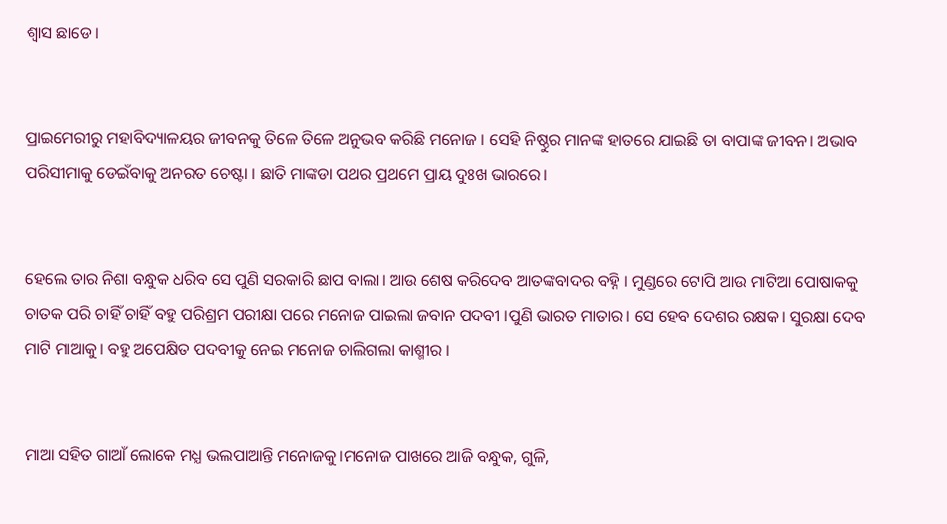ଶ୍ବାସ ଛାଡେ।


ପ୍ରାଇମେରୀରୁ ମହାବିଦ୍ୟାଳୟର ଜୀବନକୁ ତିଳେ ତିଳେ ଅନୁଭବ କରିଛି ମନୋଜ । ସେହି ନିଷ୍ଠୁର ମାନଙ୍କ ହାତରେ ଯାଇଛି ତା ବାପାଙ୍କ ଜୀବନ। ଅଭାବ ପରିସୀମାକୁ ଡେଇଁବାକୁ ଅନରତ ଚେଷ୍ଟା । ଛାତି ମାଙ୍କଡା ପଥର ପ୍ରଥମେ ପ୍ରାୟ ଦୁଃଖ ଭାରରେ।


ହେଲେ ତାର ନିଶା ବନ୍ଧୁକ ଧରିବ ସେ ପୁଣି ସରକାରି ଛାପ ବାଲା। ଆଉ ଶେଷ କରିଦେବ ଆତଙ୍କବାଦର ବହ୍ନି । ମୁଣ୍ଡରେ ଟୋପି ଆଉ ମାଟିଆ ପୋଷାକକୁ ଚାତକ ପରି ଚାହିଁ ଚାହିଁ ବହୁ ପରିଶ୍ରମ ପରୀକ୍ଷା ପରେ ମନୋଜ ପାଇଲା ଜବାନ ପଦବୀ ।ପୁଣି ଭାରତ ମାତାର। ସେ ହେବ ଦେଶର ରକ୍ଷକ। ସୁରକ୍ଷା ଦେବ ମାଟି ମାଆକୁ। ବହୁ ଅପେକ୍ଷିତ ପଦବୀକୁ ନେଇ ମନୋଜ ଚାଲିଗଲା କାଶ୍ମୀର ।


ମାଆ ସହିତ ଗାଆଁ ଲୋକେ ମଧ୍ଯ ଭଲପାଆନ୍ତି ମନୋଜକୁ।ମନୋଜ ପାଖରେ ଆଜି ବନ୍ଧୁକ, ଗୁଳି,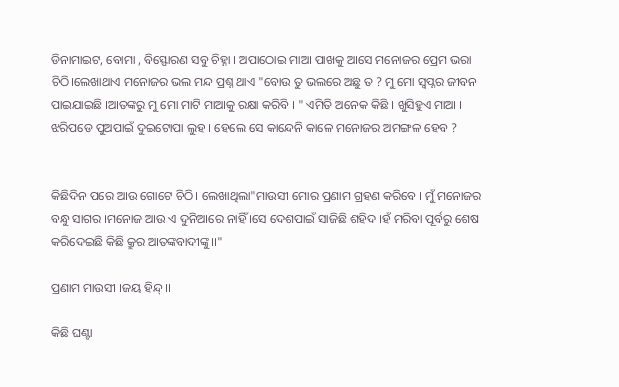ଡିନାମାଇଟ, ବୋମା , ବିସ୍ଫୋରଣ ସବୁ ଚିହ୍ନା । ଅପାଠୋଇ ମାଆ ପାଖକୁ ଆସେ ମନୋଜର ପ୍ରେମ ଭରା ଚିଠି।ଲେଖାଥାଏ ମନୋଜର ଭଲ ମନ୍ଦ ପ୍ରଶ୍ନ ଥାଏ "ବୋଉ ତୁ ଭଲରେ ଅଛୁ ତ ? ମୁ ମୋ ସ୍ବପ୍ନର ଜୀବନ ପାଇଯାଇଛି ।ଆତଙ୍କରୁ ମୁ ମୋ ମାଟି ମାଆକୁ ରକ୍ଷା କରିବି । " ଏମିତି ଅନେକ କିଛି । ଖୁସିହୁଏ ମାଆ । ଝରିପଡେ ପୁଅପାଇଁ ଦୁଇଟୋପା ଲୁହ । ହେଲେ ସେ କାନ୍ଦେନି କାଳେ ମନୋଜର ଅମଙ୍ଗଳ ହେବ ?


କିଛିଦିନ ପରେ ଆଉ ଗୋଟେ ଚିଠି। ଲେଖାଥିଲା"ମାଉସୀ ମୋର ପ୍ରଣାମ ଗ୍ରହଣ କରିବେ । ମୁଁ ମନୋଜର ବନ୍ଧୁ ସାଗର ।ମନୋଜ ଆଉ ଏ ଦୁନିଆରେ ନାହିଁ ।ସେ ଦେଶପାଇଁ ସାଜିଛି ଶହିଦ ।ହଁ ମରିବା ପୂର୍ବରୁ ଶେଷ କରିଦେଇଛି କିଛି କ୍ରୁର ଆତଙ୍କବାଦୀଙ୍କୁ।।"

ପ୍ରଣାମ ମାଉସୀ ।ଜୟ ହିନ୍ଦ୍ ।।

କିଛି ଘଣ୍ଟା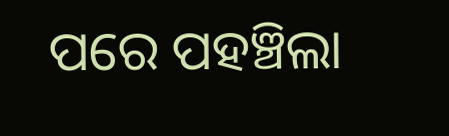ପରେ ପହଞ୍ଚିଲା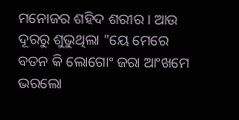ମନୋଜର ଶହିଦ ଶରୀର । ଆଉ ଦୂରରୁ ଶୁଭୁଥିଲା "ୟେ ମେରେ ବତନ କି ଲୋଗୋଂ ଜରା ଆଂଖମେ ଭରଲୋ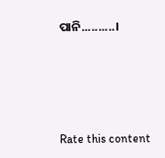ପାନି..........।





Rate this content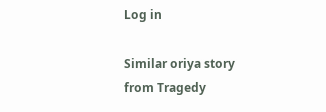Log in

Similar oriya story from Tragedy